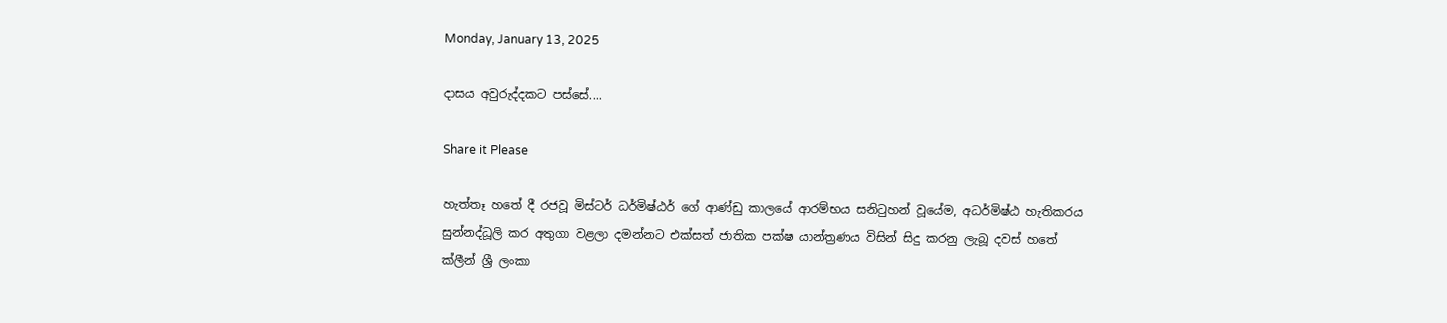Monday, January 13, 2025

දාසය අවුරුද්දකට පස්සේ....

Share it Please

හැත්තෑ හතේ දී රජවූ මිස්ටර් ධර්මිෂ්ඨර් ගේ ආණ්ඩු කාලයේ ආරම්භය සනිටුහන් වූයේම, අධර්මිෂ්ඨ හැතිකරය සුන්නද්ධූලි කර අතුගා වළලා දමන්නට එක්සත් ජාතික පක්ෂ යාන්ත්‍රණය විසින් සිදු කරනු ලැබූ දවස් හතේ ක්ලීන් ශ්‍රී ලංකා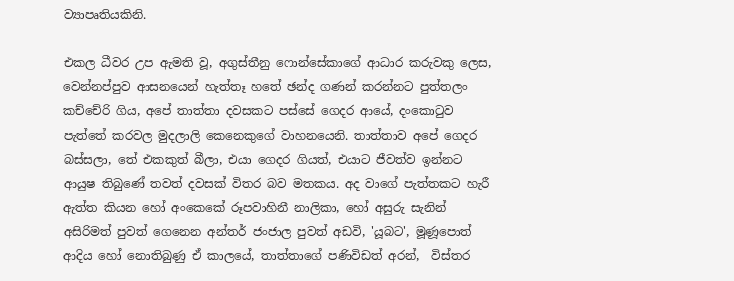ව්‍යාපෘතියකිනි.

එකල ධීවර උප ඇමති වූ, අගුස්තීනු ෆොන්සේකාගේ ආධාර කරුවකු ලෙස, වෙන්නප්පුව ආසනයෙන් හැත්තෑ හතේ ඡන්ද ගණන් කරන්නට පුත්තලං කච්‌චේරි ගිය, අපේ තාත්තා දවසකට පස්සේ ගෙදර ආයේ, දංකොටුව පැත්ත‌ේ කරවල මුදලාලි කෙනෙකුගේ වාහනයෙනි. තාත්තාව අපේ ගෙදර බස්සලා, තේ එකකුත් බීලා, එයා ගෙදර ගියත්, එයාට ජීවත්ව ඉන්නට ආයුෂ තිබුණේ තවත් දවසක් විතර බව මතකය. අද වාගේ පැත්තකට හැරී ඇත්ත කියන හෝ අංකෙකේ රූපවාහිනී නාලිකා, හෝ අසුරු සැනින් අසිරිමත් පුවත් ගෙනෙන අන්තර් ජංජාල පුවත් අඩවි, 'යූබට', මූණූපොත් ආදිය හෝ නොතිබුණු ඒ කාලයේ, තාත්තාගේ පණිවිඩත් අරන්,  විස්තර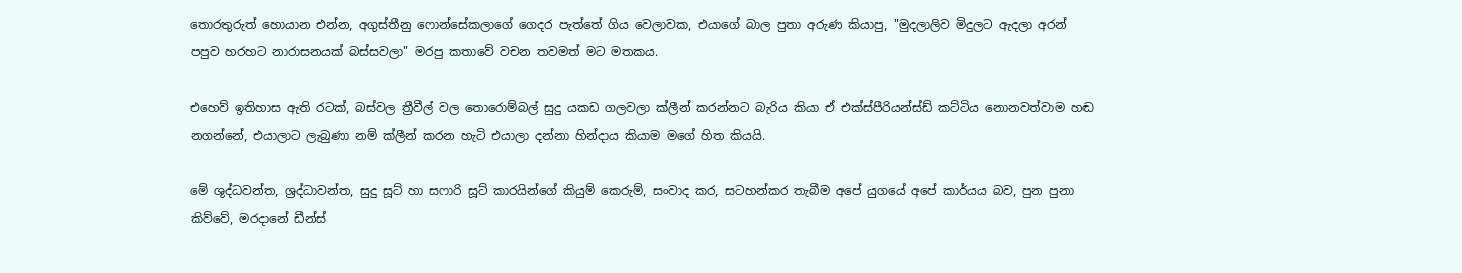තොරතුරුත් හොයාන එන්න, අගුස්තීනු ෆොන්සේකලාගේ ගෙදර පැත්තේ ගිය වෙලාවක, එයාගේ බාල පුතා අරුණ කියාපු, "මුදලාලිව මිදුලට ඇදලා අරන් පපුව හරහට නාරාසනයක් බස්සවලා" මරපු කතාවේ වචන තවමත් මට මතකය.

එහෙව් ඉතිහාස ඇති රටක්, බස්වල ත්‍රීවීල් වල තොරොම්බල් සුදු යකඩ ගලවලා ක්ලීන් කරන්නට බැරිය කියා ඒ එක්ස්පීරියන්ස්ඩ් කට්ටිය නොනවත්වාම හඬ නගන්නේ, එයාලාට ලැබුණා නම් ක්ලීන් කරන හැටි එයාලා දන්නා හින්දාය කියාම මගේ හිත කියයි.

මේ ශුද්ධවන්ත, ශ්‍රද්ධාවන්ත, සුදු සූට් හා සෆාරි සූට් කාරයින්ගේ කියුම් කෙරුම්, සංවාද කර, සටහන්කර තැබීම අපේ යුගයේ අපේ කාර්යය බව, පුන පුනා කිව්වේ, මරදානේ ඩීන්ස්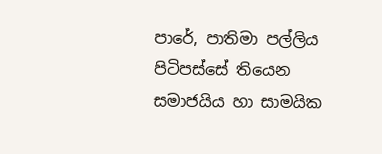පාරේ, පාතිමා පල්ලිය පිටිපස්සේ තියෙන සමාජයිය හා සාමයික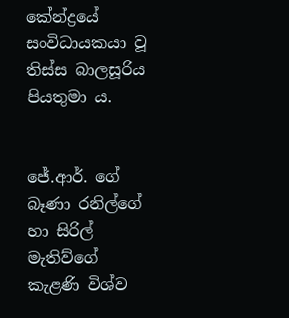කේන්ද්‍රයේ සංවිධායකයා වූ තිස්ස බාලසූරිය පියතුමා ය.


ජේ.ආර්. ගේ බෑණා රනිල්ගේ හා සිරිල් මැතිව්ගේ කැළණි විශ්ව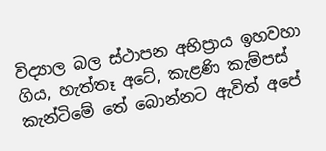විද්‍යාල බල ස්ථාපන අභිප්‍රාය ඉහවහා ගිය, හැත්තෑ අටේ, කැළණි කැම්පස් කැන්ටිමේ තේ බොන්නට ඇවිත් අපේ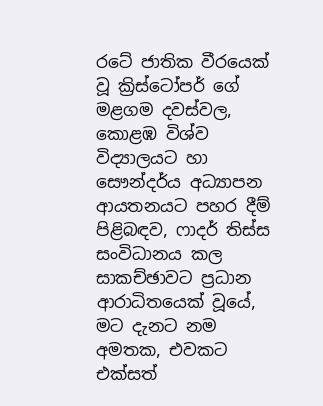රටේ ජාතික වීරයෙක් වූ ක්‍රිස්ටෝපර් ගේ මළගම දවස්වල, කොළඹ විශ්ව විද්‍යාලයට හා සෞන්දර්ය අධ්‍යාපන ආයතනයට පහර දීම් පිළිබඳව, ෆාදර් තිස්ස සංවිධානය කල සාකච්ඡාවට ප්‍රධාන ආරාධිතයෙක් වූයේ, මට දැනට නම අමතක, එවකට එක්සත්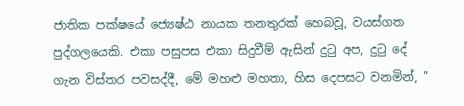ජාතික පක්ෂයේ ජ්‍යෙෂ්ඨ නායක තනතුරක් හෙබවූ, වයස්ගත පුද්ගලයෙකි. එකා පසුපස එකා සිදුවීම් ඇසින් දුටු අප, දුටු දේ ගැන විස්තර පවසද්දී, මේ මහළු මහතා, හිස දෙපසට වනමින්, "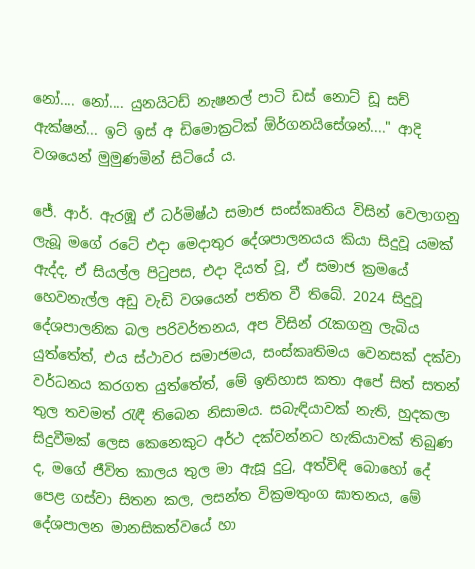නෝ.... නෝ.... යුනයිටඩ් නැෂනල් පාටි ඩස් නොට් ඩූ සච් ඇක්ෂන්... ඉට් ඉස් අ ඩිමොක්‍රටික් ඕර්ගනයිසේශන්...." ආදි වශයෙන් මුමුණමින් සිටියේ ය.

ජේ. ආර්. ඇරඹූ ඒ ධර්මිෂ්ඨ සමාජ සංස්කෘතිය විසින් වෙලාගනු ලැබූ මගේ රටේ එදා මෙදාතුර දේශපාලනයය කියා සිදුවූ යමක් ඇද්ද, ඒ සියල්ල පිටුපස, එදා දියත් වූ, ඒ සමාජ ක්‍රමයේ හෙවනැල්ල අඩු වැඩි වශයෙන් පතිත වී තිබේ. 2024 සිදුවූ දේශපාලනික බල පරිවර්තනය, අප විසින් රැකගනු ලැබිය යුත්තේත්, එය ස්ථාවර සමාජමය, සංස්කෘතිමය වෙනසක් දක්වා වර්ධනය කරගත යුත්තේත්, මේ ඉතිහාස කතා අපේ සිත් සතන් තුල තවමත් රැඳී තිබෙන නිසාමය. සබැඳියාවක් නැති, හුදකලා සිදුවීමක් ලෙස කෙනෙකුට අර්ථ දක්වන්නට හැකියාවක් තිබුණ ද, මගේ ජීවිත කාලය තුල මා ඇසූ දුටු, අත්විඳි බොහෝ දේ පෙළ ගස්වා සිතන කල, ලසන්ත වික්‍රමතුංග ඝාතනය, මේ දේශපාලන මානසිකත්වයේ හා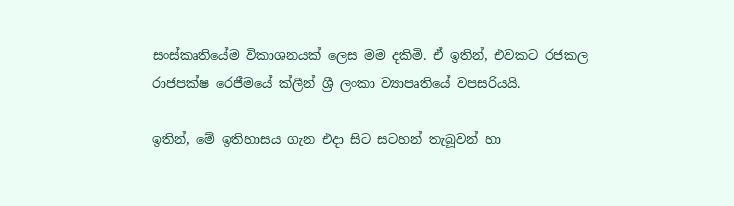සංස්කෘතියේම විකාශනයක් ලෙස මම දකිමි. ඒ ඉතින්, එවකට රජකල රාජපක්ෂ රෙජීමයේ ක්ලීන් ශ්‍රී ලංකා ව්‍යාපෘතියේ වපසරියයි.

ඉතින්, මේ ඉතිහාසය ගැන එදා සිට සටහන් තැබූවන් හා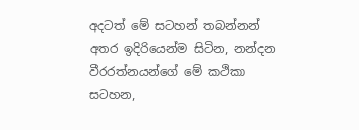අදටත් මේ සටහන් තබන්නන් අතර ඉදිරියෙන්ම සිටින, නන්දන වීරරත්නයන්ගේ මේ කථිකා සටහන,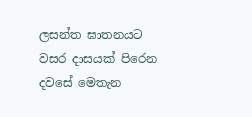ලසන්ත ඝාතනයට වසර දාසයක් පිරෙන දවසේ මෙතැන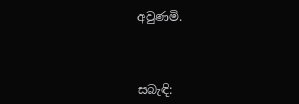අවුණමි.



සබැඳි: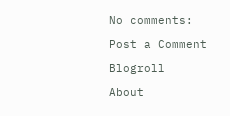No comments:

Post a Comment

Blogroll

About